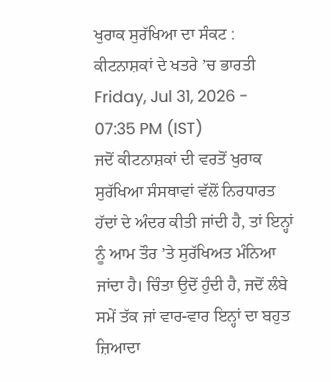ਖੁਰਾਕ ਸੁਰੱਖਿਆ ਦਾ ਸੰਕਟ : ਕੀਟਨਾਸ਼ਕਾਂ ਦੇ ਖਤਰੇ ’ਚ ਭਾਰਤੀ
Friday, Jul 31, 2026 - 07:35 PM (IST)
ਜਦੋਂ ਕੀਟਨਾਸ਼ਕਾਂ ਦੀ ਵਰਤੋਂ ਖੁਰਾਕ ਸੁਰੱਖਿਆ ਸੰਸਥਾਵਾਂ ਵੱਲੋਂ ਨਿਰਧਾਰਤ ਹੱਦਾਂ ਦੇ ਅੰਦਰ ਕੀਤੀ ਜਾਂਦੀ ਹੈ, ਤਾਂ ਇਨ੍ਹਾਂ ਨੂੰ ਆਮ ਤੌਰ ’ਤੇ ਸੁਰੱਖਿਅਤ ਮੰਨਿਆ ਜਾਂਦਾ ਹੈ। ਚਿੰਤਾ ਉਦੋਂ ਹੁੰਦੀ ਹੈ, ਜਦੋਂ ਲੰਬੇ ਸਮੇਂ ਤੱਕ ਜਾਂ ਵਾਰ-ਵਾਰ ਇਨ੍ਹਾਂ ਦਾ ਬਹੁਤ ਜ਼ਿਆਦਾ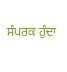ਸੰਪਰਕ ਹੁੰਦਾ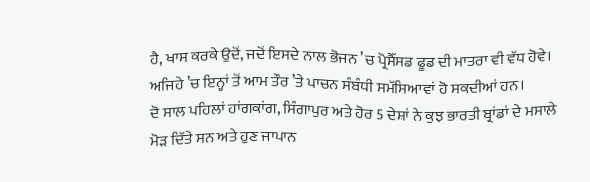ਹੈ, ਖਾਸ ਕਰਕੇ ਉਦੋਂ, ਜਦੋਂ ਇਸਦੇ ਨਾਲ ਭੋਜਨ ’ਚ ਪ੍ਰੋਸੈੱਸਡ ਫੂਡ ਦੀ ਮਾਤਰਾ ਵੀ ਵੱਧ ਹੋਵੇ। ਅਜਿਹੇ ’ਚ ਇਨ੍ਹਾਂ ਤੋਂ ਆਮ ਤੌਰ ’ਤੇ ਪਾਚਨ ਸੰਬੰਧੀ ਸਮੱਸਿਆਵਾਂ ਹੋ ਸਕਦੀਆਂ ਹਨ।
ਦੋ ਸਾਲ ਪਹਿਲਾਂ ਹਾਂਗਕਾਂਗ, ਸਿੰਗਾਪੁਰ ਅਤੇ ਹੋਰ 5 ਦੇਸ਼ਾਂ ਨੇ ਕੁਝ ਭਾਰਤੀ ਬ੍ਰਾਂਡਾਂ ਦੇ ਮਸਾਲੇ ਮੋੜ ਦਿੱਤੇ ਸਨ ਅਤੇ ਹੁਣ ਜਾਪਾਨ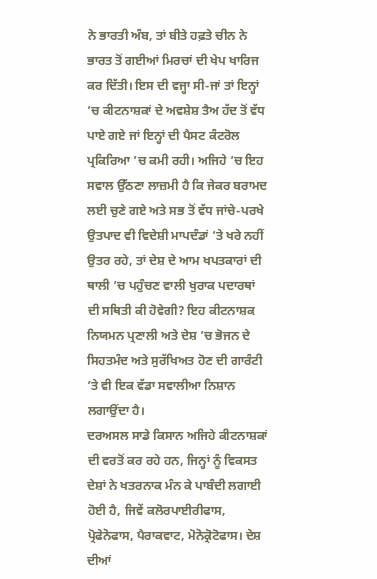ਨੇ ਭਾਰਤੀ ਅੰਬ, ਤਾਂ ਬੀਤੇ ਹਫ਼ਤੇ ਚੀਨ ਨੇ ਭਾਰਤ ਤੋਂ ਗਈਆਂ ਮਿਰਚਾਂ ਦੀ ਖੇਪ ਖਾਰਿਜ ਕਰ ਦਿੱਤੀ। ਇਸ ਦੀ ਵਜ੍ਹਾ ਸੀ-ਜਾਂ ਤਾਂ ਇਨ੍ਹਾਂ ’ਚ ਕੀਟਨਾਸ਼ਕਾਂ ਦੇ ਅਵਸ਼ੇਸ਼ ਤੈਅ ਹੱਦ ਤੋਂ ਵੱਧ ਪਾਏ ਗਏ ਜਾਂ ਇਨ੍ਹਾਂ ਦੀ ਪੈਸਟ ਕੰਟਰੋਲ ਪ੍ਰਕਿਰਿਆ ’ਚ ਕਮੀ ਰਹੀ। ਅਜਿਹੇ ’ਚ ਇਹ ਸਵਾਲ ਉੱਠਣਾ ਲਾਜ਼ਮੀ ਹੈ ਕਿ ਜੇਕਰ ਬਰਾਮਦ ਲਈ ਚੁਣੇ ਗਏ ਅਤੇ ਸਭ ਤੋਂ ਵੱਧ ਜਾਂਚੇ-ਪਰਖੇ ਉਤਪਾਦ ਵੀ ਵਿਦੇਸ਼ੀ ਮਾਪਦੰਡਾਂ ’ਤੇ ਖਰੇ ਨਹੀਂ ਉਤਰ ਰਹੇ, ਤਾਂ ਦੇਸ਼ ਦੇ ਆਮ ਖਪਤਕਾਰਾਂ ਦੀ ਥਾਲੀ ’ਚ ਪਹੁੰਚਣ ਵਾਲੀ ਖੁਰਾਕ ਪਦਾਰਥਾਂ ਦੀ ਸਥਿਤੀ ਕੀ ਹੋਵੇਗੀ? ਇਹ ਕੀਟਨਾਸ਼ਕ ਨਿਯਮਨ ਪ੍ਰਣਾਲੀ ਅਤੇ ਦੇਸ਼ ’ਚ ਭੋਜਨ ਦੇ ਸਿਹਤਮੰਦ ਅਤੇ ਸੁਰੱਖਿਅਤ ਹੋਣ ਦੀ ਗਾਰੰਟੀ ’ਤੇ ਵੀ ਇਕ ਵੱਡਾ ਸਵਾਲੀਆ ਨਿਸ਼ਾਨ ਲਗਾਉਂਦਾ ਹੈ।
ਦਰਅਸਲ ਸਾਡੇ ਕਿਸਾਨ ਅਜਿਹੇ ਕੀਟਨਾਸ਼ਕਾਂ ਦੀ ਵਰਤੋਂ ਕਰ ਰਹੇ ਹਨ, ਜਿਨ੍ਹਾਂ ਨੂੰ ਵਿਕਸਤ ਦੇਸ਼ਾਂ ਨੇ ਖਤਰਨਾਕ ਮੰਨ ਕੇ ਪਾਬੰਦੀ ਲਗਾਈ ਹੋਈ ਹੈ, ਜਿਵੇਂ ਕਲੋਰਪਾਈਰੀਫਾਸ, ਪ੍ਰੋਫੇਨੋਫਾਸ, ਪੈਰਾਕਵਾਟ, ਮੋਨੋਕ੍ਰੋਟੋਫਾਸ। ਦੇਸ਼ ਦੀਆਂ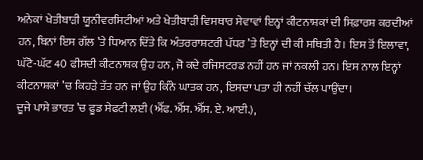ਅਨੇਕਾਂ ਖੇਤੀਬਾੜੀ ਯੂਨੀਵਰਸਿਟੀਆਂ ਅਤੇ ਖੇਤੀਬਾੜੀ ਵਿਸਥਾਰ ਸੇਵਾਵਾਂ ਇਨ੍ਹਾਂ ਕੀਟਨਾਸ਼ਕਾਂ ਦੀ ਸਿਫ਼ਾਰਸ਼ ਕਰਦੀਆਂ ਹਨ, ਬਿਨਾਂ ਇਸ ਗੱਲ ’ਤੇ ਧਿਆਨ ਦਿੱਤੇ ਕਿ ਅੰਤਰਰਾਸ਼ਟਰੀ ਪੱਧਰ ’ਤੇ ਇਨ੍ਹਾਂ ਦੀ ਕੀ ਸਥਿਤੀ ਹੈ। ਇਸ ਤੋਂ ਇਲਾਵਾ, ਘੱਟੋ-ਘੱਟ 40 ਫੀਸਦੀ ਕੀਟਨਾਸ਼ਕ ਉਹ ਹਨ, ਜੋ ਕਦੇ ਰਜਿਸਟਰਡ ਨਹੀਂ ਹਨ ਜਾਂ ਨਕਲੀ ਹਨ। ਇਸ ਨਾਲ ਇਨ੍ਹਾਂ ਕੀਟਨਾਸ਼ਕਾਂ ’ਚ ਕਿਹੜੇ ਤੱਤ ਹਨ ਜਾਂ ਉਹ ਕਿੰਨੇ ਘਾਤਕ ਹਨ, ਇਸਦਾ ਪਤਾ ਹੀ ਨਹੀਂ ਚੱਲ ਪਾਉਂਦਾ।
ਦੂਜੇ ਪਾਸੇ ਭਾਰਤ ’ਚ ਫੂਡ ਸੇਫਟੀ ਲਈ (ਐੱਫ. ਐੱਸ. ਐੱਸ. ਏ. ਆਈ.),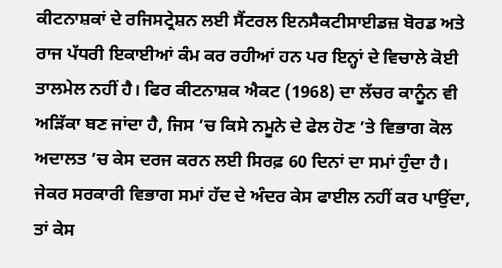ਕੀਟਨਾਸ਼ਕਾਂ ਦੇ ਰਜਿਸਟ੍ਰੇਸ਼ਨ ਲਈ ਸੈਂਟਰਲ ਇਨਸੈਕਟੀਸਾਈਡਜ਼ ਬੋਰਡ ਅਤੇ ਰਾਜ ਪੱਧਰੀ ਇਕਾਈਆਂ ਕੰਮ ਕਰ ਰਹੀਆਂ ਹਨ ਪਰ ਇਨ੍ਹਾਂ ਦੇ ਵਿਚਾਲੇ ਕੋਈ ਤਾਲਮੇਲ ਨਹੀਂ ਹੈ। ਫਿਰ ਕੀਟਨਾਸ਼ਕ ਐਕਟ (1968) ਦਾ ਲੱਚਰ ਕਾਨੂੰਨ ਵੀ ਅੜਿੱਕਾ ਬਣ ਜਾਂਦਾ ਹੈ, ਜਿਸ ’ਚ ਕਿਸੇ ਨਮੂਨੇ ਦੇ ਫੇਲ ਹੋਣ ’ਤੇ ਵਿਭਾਗ ਕੋਲ ਅਦਾਲਤ ’ਚ ਕੇਸ ਦਰਜ ਕਰਨ ਲਈ ਸਿਰਫ਼ 60 ਦਿਨਾਂ ਦਾ ਸਮਾਂ ਹੁੰਦਾ ਹੈ। ਜੇਕਰ ਸਰਕਾਰੀ ਵਿਭਾਗ ਸਮਾਂ ਹੱਦ ਦੇ ਅੰਦਰ ਕੇਸ ਫਾਈਲ ਨਹੀਂ ਕਰ ਪਾਉਂਦਾ, ਤਾਂ ਕੇਸ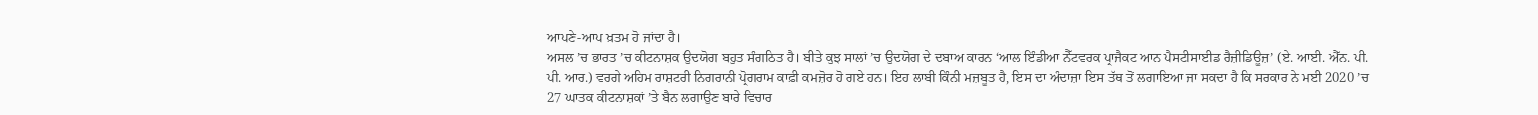ਆਪਣੇ-ਆਪ ਖ਼ਤਮ ਹੋ ਜਾਂਦਾ ਹੈ।
ਅਸਲ ’ਚ ਭਾਰਤ ’ਚ ਕੀਟਨਾਸ਼ਕ ਉਦਯੋਗ ਬਹੁਤ ਸੰਗਠਿਤ ਹੈ। ਬੀਤੇ ਕੁਝ ਸਾਲਾਂ ’ਚ ਉਦਯੋਗ ਦੇ ਦਬਾਅ ਕਾਰਨ ‘ਆਲ ਇੰਡੀਆ ਨੈੱਟਵਰਕ ਪ੍ਰਾਜੈਕਟ ਆਨ ਪੈਸਟੀਸਾਈਡ ਰੈਜ਼ੀਡਿਊਜ਼’ (ਏ. ਆਈ. ਐੱਨ. ਪੀ. ਪੀ. ਆਰ.) ਵਰਗੇ ਅਹਿਮ ਰਾਸ਼ਟਰੀ ਨਿਗਰਾਨੀ ਪ੍ਰੋਗਰਾਮ ਕਾਫ਼ੀ ਕਮਜ਼ੋਰ ਹੋ ਗਏ ਹਨ। ਇਹ ਲਾਬੀ ਕਿੰਨੀ ਮਜ਼ਬੂਤ ਹੈ, ਇਸ ਦਾ ਅੰਦਾਜ਼ਾ ਇਸ ਤੱਥ ਤੋਂ ਲਗਾਇਆ ਜਾ ਸਕਦਾ ਹੈ ਕਿ ਸਰਕਾਰ ਨੇ ਮਈ 2020 ’ਚ 27 ਘਾਤਕ ਕੀਟਨਾਸ਼ਕਾਂ ’ਤੇ ਬੈਨ ਲਗਾਉਣ ਬਾਰੇ ਵਿਚਾਰ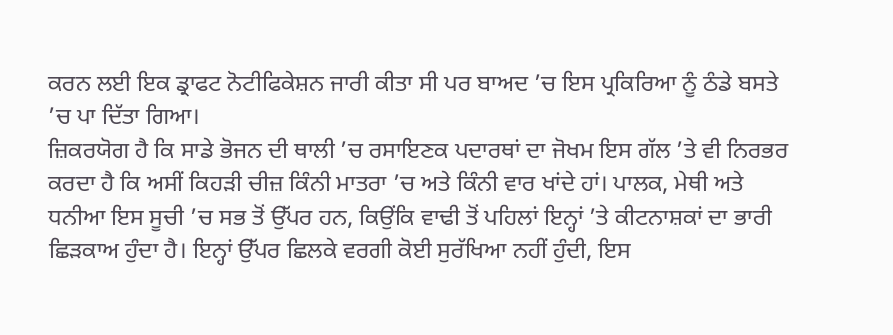ਕਰਨ ਲਈ ਇਕ ਡ੍ਰਾਫਟ ਨੋਟੀਫਿਕੇਸ਼ਨ ਜਾਰੀ ਕੀਤਾ ਸੀ ਪਰ ਬਾਅਦ ’ਚ ਇਸ ਪ੍ਰਕਿਰਿਆ ਨੂੰ ਠੰਡੇ ਬਸਤੇ ’ਚ ਪਾ ਦਿੱਤਾ ਗਿਆ।
ਜ਼ਿਕਰਯੋਗ ਹੈ ਕਿ ਸਾਡੇ ਭੋਜਨ ਦੀ ਥਾਲੀ ’ਚ ਰਸਾਇਣਕ ਪਦਾਰਥਾਂ ਦਾ ਜੋਖਮ ਇਸ ਗੱਲ ’ਤੇ ਵੀ ਨਿਰਭਰ ਕਰਦਾ ਹੈ ਕਿ ਅਸੀਂ ਕਿਹੜੀ ਚੀਜ਼ ਕਿੰਨੀ ਮਾਤਰਾ ’ਚ ਅਤੇ ਕਿੰਨੀ ਵਾਰ ਖਾਂਦੇ ਹਾਂ। ਪਾਲਕ, ਮੇਥੀ ਅਤੇ ਧਨੀਆ ਇਸ ਸੂਚੀ ’ਚ ਸਭ ਤੋਂ ਉੱਪਰ ਹਨ, ਕਿਉਂਕਿ ਵਾਢੀ ਤੋਂ ਪਹਿਲਾਂ ਇਨ੍ਹਾਂ ’ਤੇ ਕੀਟਨਾਸ਼ਕਾਂ ਦਾ ਭਾਰੀ ਛਿੜਕਾਅ ਹੁੰਦਾ ਹੈ। ਇਨ੍ਹਾਂ ਉੱਪਰ ਛਿਲਕੇ ਵਰਗੀ ਕੋਈ ਸੁਰੱਖਿਆ ਨਹੀਂ ਹੁੰਦੀ, ਇਸ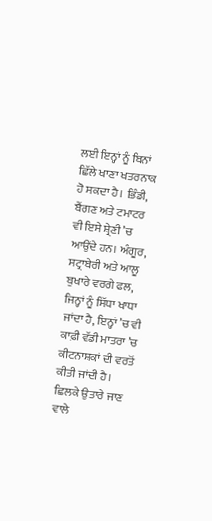ਲਈ ਇਨ੍ਹਾਂ ਨੂੰ ਬਿਨਾਂ ਛਿੱਲੇ ਖਾਣਾ ਖਤਰਨਾਕ ਹੋ ਸਕਦਾ ਹੈ। ਭਿੰਡੀ, ਬੈਂਗਣ ਅਤੇ ਟਮਾਟਰ ਵੀ ਇਸੇ ਸ਼੍ਰੇਣੀ ’ਚ ਆਉਂਦੇ ਹਨ। ਅੰਗੂਰ, ਸਟ੍ਰਾਬੇਰੀ ਅਤੇ ਆਲੂ ਬੁਖਾਰੇ ਵਰਗੇ ਫਲ, ਜਿਨ੍ਹਾਂ ਨੂੰ ਸਿੱਧਾ ਖਾਧਾ ਜਾਂਦਾ ਹੈ, ਇਨ੍ਹਾਂ ’ਚ ਵੀ ਕਾਫ਼ੀ ਵੱਡੀ ਮਾਤਰਾ ’ਚ ਕੀਟਨਾਸ਼ਕਾਂ ਦੀ ਵਰਤੋਂ ਕੀਤੀ ਜਾਂਦੀ ਹੈ। ਛਿਲਕੇ ਉਤਾਰੇ ਜਾਣ ਵਾਲੇ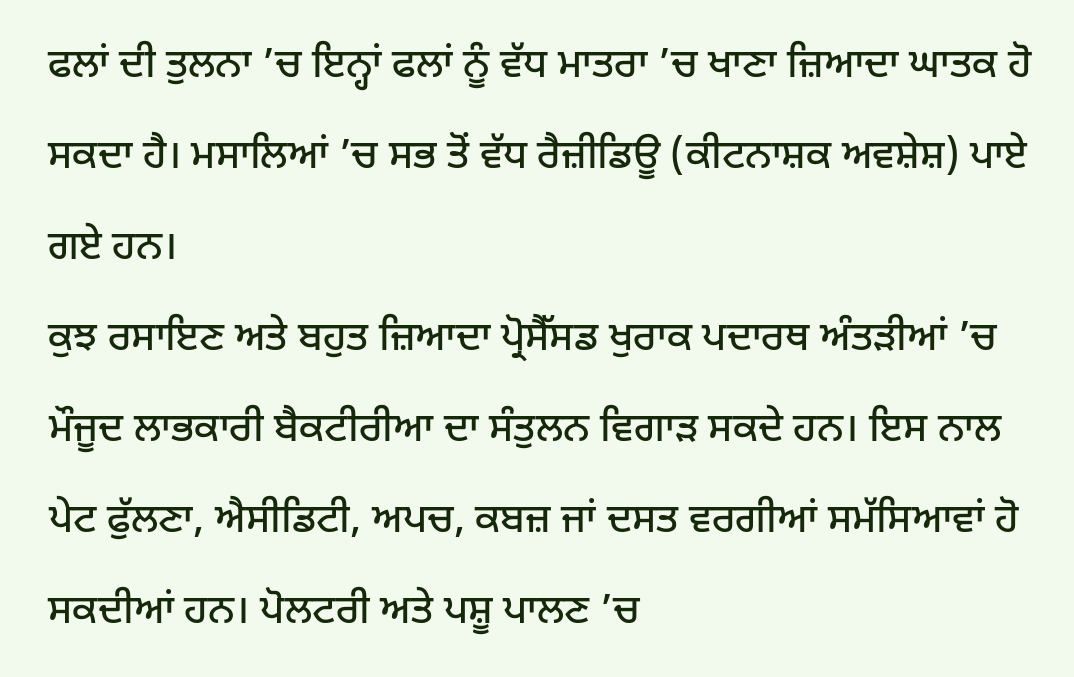ਫਲਾਂ ਦੀ ਤੁਲਨਾ ’ਚ ਇਨ੍ਹਾਂ ਫਲਾਂ ਨੂੰ ਵੱਧ ਮਾਤਰਾ ’ਚ ਖਾਣਾ ਜ਼ਿਆਦਾ ਘਾਤਕ ਹੋ ਸਕਦਾ ਹੈ। ਮਸਾਲਿਆਂ ’ਚ ਸਭ ਤੋਂ ਵੱਧ ਰੈਜ਼ੀਡਿਊ (ਕੀਟਨਾਸ਼ਕ ਅਵਸ਼ੇਸ਼) ਪਾਏ ਗਏ ਹਨ।
ਕੁਝ ਰਸਾਇਣ ਅਤੇ ਬਹੁਤ ਜ਼ਿਆਦਾ ਪ੍ਰੋਸੈੱਸਡ ਖੁਰਾਕ ਪਦਾਰਥ ਅੰਤੜੀਆਂ ’ਚ ਮੌਜੂਦ ਲਾਭਕਾਰੀ ਬੈਕਟੀਰੀਆ ਦਾ ਸੰਤੁਲਨ ਵਿਗਾੜ ਸਕਦੇ ਹਨ। ਇਸ ਨਾਲ ਪੇਟ ਫੁੱਲਣਾ, ਐਸੀਡਿਟੀ, ਅਪਚ, ਕਬਜ਼ ਜਾਂ ਦਸਤ ਵਰਗੀਆਂ ਸਮੱਸਿਆਵਾਂ ਹੋ ਸਕਦੀਆਂ ਹਨ। ਪੋਲਟਰੀ ਅਤੇ ਪਸ਼ੂ ਪਾਲਣ ’ਚ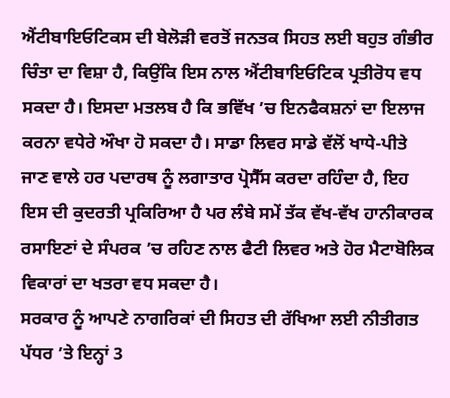ਐਂਟੀਬਾਇਓਟਿਕਸ ਦੀ ਬੇਲੋੜੀ ਵਰਤੋਂ ਜਨਤਕ ਸਿਹਤ ਲਈ ਬਹੁਤ ਗੰਭੀਰ ਚਿੰਤਾ ਦਾ ਵਿਸ਼ਾ ਹੈ, ਕਿਉਂਕਿ ਇਸ ਨਾਲ ਐਂਟੀਬਾਇਓਟਿਕ ਪ੍ਰਤੀਰੋਧ ਵਧ ਸਕਦਾ ਹੈ। ਇਸਦਾ ਮਤਲਬ ਹੈ ਕਿ ਭਵਿੱਖ ’ਚ ਇਨਫੈਕਸ਼ਨਾਂ ਦਾ ਇਲਾਜ ਕਰਨਾ ਵਧੇਰੇ ਔਖਾ ਹੋ ਸਕਦਾ ਹੈ। ਸਾਡਾ ਲਿਵਰ ਸਾਡੇ ਵੱਲੋਂ ਖਾਧੇ-ਪੀਤੇ ਜਾਣ ਵਾਲੇ ਹਰ ਪਦਾਰਥ ਨੂੰ ਲਗਾਤਾਰ ਪ੍ਰੋਸੈੱਸ ਕਰਦਾ ਰਹਿੰਦਾ ਹੈ, ਇਹ ਇਸ ਦੀ ਕੁਦਰਤੀ ਪ੍ਰਕਿਰਿਆ ਹੈ ਪਰ ਲੰਬੇ ਸਮੇਂ ਤੱਕ ਵੱਖ-ਵੱਖ ਹਾਨੀਕਾਰਕ ਰਸਾਇਣਾਂ ਦੇ ਸੰਪਰਕ ’ਚ ਰਹਿਣ ਨਾਲ ਫੈਟੀ ਲਿਵਰ ਅਤੇ ਹੋਰ ਮੈਟਾਬੋਲਿਕ ਵਿਕਾਰਾਂ ਦਾ ਖਤਰਾ ਵਧ ਸਕਦਾ ਹੈ।
ਸਰਕਾਰ ਨੂੰ ਆਪਣੇ ਨਾਗਰਿਕਾਂ ਦੀ ਸਿਹਤ ਦੀ ਰੱਖਿਆ ਲਈ ਨੀਤੀਗਤ ਪੱਧਰ ’ਤੇ ਇਨ੍ਹਾਂ 3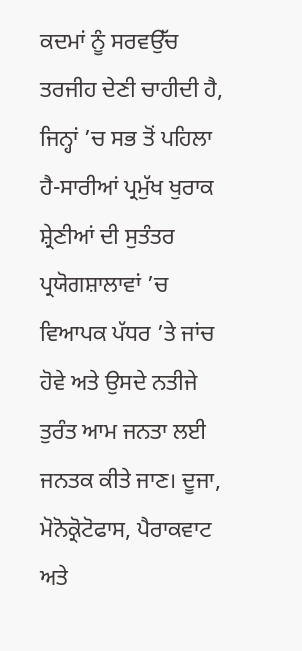ਕਦਮਾਂ ਨੂੰ ਸਰਵਉੱਚ ਤਰਜੀਹ ਦੇਣੀ ਚਾਹੀਦੀ ਹੈ, ਜਿਨ੍ਹਾਂ ’ਚ ਸਭ ਤੋਂ ਪਹਿਲਾ ਹੈ-ਸਾਰੀਆਂ ਪ੍ਰਮੁੱਖ ਖੁਰਾਕ ਸ਼੍ਰੇਣੀਆਂ ਦੀ ਸੁਤੰਤਰ ਪ੍ਰਯੋਗਸ਼ਾਲਾਵਾਂ ’ਚ ਵਿਆਪਕ ਪੱਧਰ ’ਤੇ ਜਾਂਚ ਹੋਵੇ ਅਤੇ ਉਸਦੇ ਨਤੀਜੇ ਤੁਰੰਤ ਆਮ ਜਨਤਾ ਲਈ ਜਨਤਕ ਕੀਤੇ ਜਾਣ। ਦੂਜਾ, ਮੋਨੋਕ੍ਰੋਟੋਫਾਸ, ਪੈਰਾਕਵਾਟ ਅਤੇ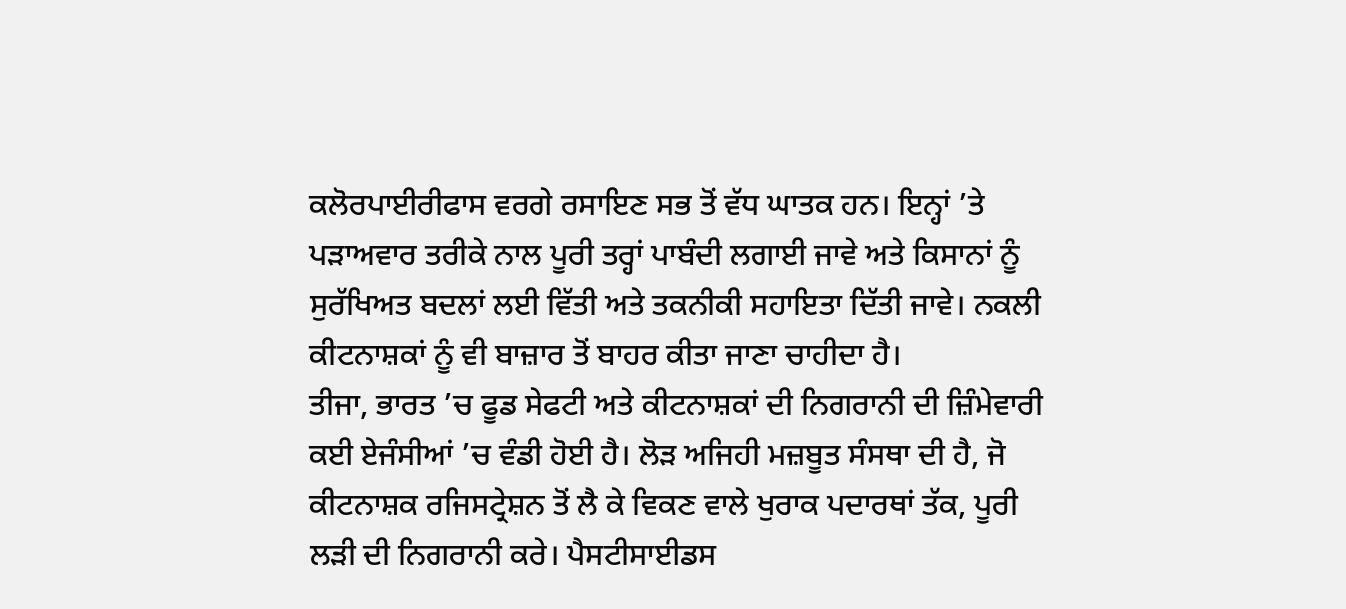ਕਲੋਰਪਾਈਰੀਫਾਸ ਵਰਗੇ ਰਸਾਇਣ ਸਭ ਤੋਂ ਵੱਧ ਘਾਤਕ ਹਨ। ਇਨ੍ਹਾਂ ’ਤੇ ਪੜਾਅਵਾਰ ਤਰੀਕੇ ਨਾਲ ਪੂਰੀ ਤਰ੍ਹਾਂ ਪਾਬੰਦੀ ਲਗਾਈ ਜਾਵੇ ਅਤੇ ਕਿਸਾਨਾਂ ਨੂੰ ਸੁਰੱਖਿਅਤ ਬਦਲਾਂ ਲਈ ਵਿੱਤੀ ਅਤੇ ਤਕਨੀਕੀ ਸਹਾਇਤਾ ਦਿੱਤੀ ਜਾਵੇ। ਨਕਲੀ ਕੀਟਨਾਸ਼ਕਾਂ ਨੂੰ ਵੀ ਬਾਜ਼ਾਰ ਤੋਂ ਬਾਹਰ ਕੀਤਾ ਜਾਣਾ ਚਾਹੀਦਾ ਹੈ।
ਤੀਜਾ, ਭਾਰਤ ’ਚ ਫੂਡ ਸੇਫਟੀ ਅਤੇ ਕੀਟਨਾਸ਼ਕਾਂ ਦੀ ਨਿਗਰਾਨੀ ਦੀ ਜ਼ਿੰਮੇਵਾਰੀ ਕਈ ਏਜੰਸੀਆਂ ’ਚ ਵੰਡੀ ਹੋਈ ਹੈ। ਲੋੜ ਅਜਿਹੀ ਮਜ਼ਬੂਤ ਸੰਸਥਾ ਦੀ ਹੈ, ਜੋ ਕੀਟਨਾਸ਼ਕ ਰਜਿਸਟ੍ਰੇਸ਼ਨ ਤੋਂ ਲੈ ਕੇ ਵਿਕਣ ਵਾਲੇ ਖੁਰਾਕ ਪਦਾਰਥਾਂ ਤੱਕ, ਪੂਰੀ ਲੜੀ ਦੀ ਨਿਗਰਾਨੀ ਕਰੇ। ਪੈਸਟੀਸਾਈਡਸ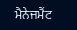ਮੈਨੇਜਮੈਂਟ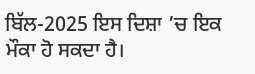ਬਿੱਲ-2025 ਇਸ ਦਿਸ਼ਾ ’ਚ ਇਕ ਮੌਕਾ ਹੋ ਸਕਦਾ ਹੈ।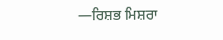—ਰਿਸ਼ਭ ਮਿਸ਼ਰਾ